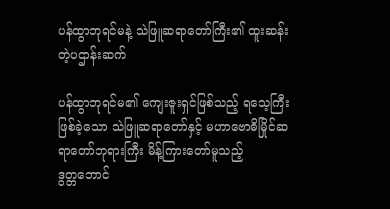ပန်ထွာဘုရင်မနဲ့ သဲဖြူဆရာတော်ကြီး၏ ထူးဆန်းတဲ့ပဌာန်းဆက်

ပန်ထွာဘုရင်မ၏ ကျေးဇူးရှင်ဖြစ်သည့် ရသေ့ကြီးဖြစ်ခဲ့သော သဲဖြူဆရာတော်နှင့် မဟာဗောဓိမြိုင်ဆရာတော်ဘုရားကြီး မိန့်ကြားတော်မူသည့်
ဒွတ္တဘောင်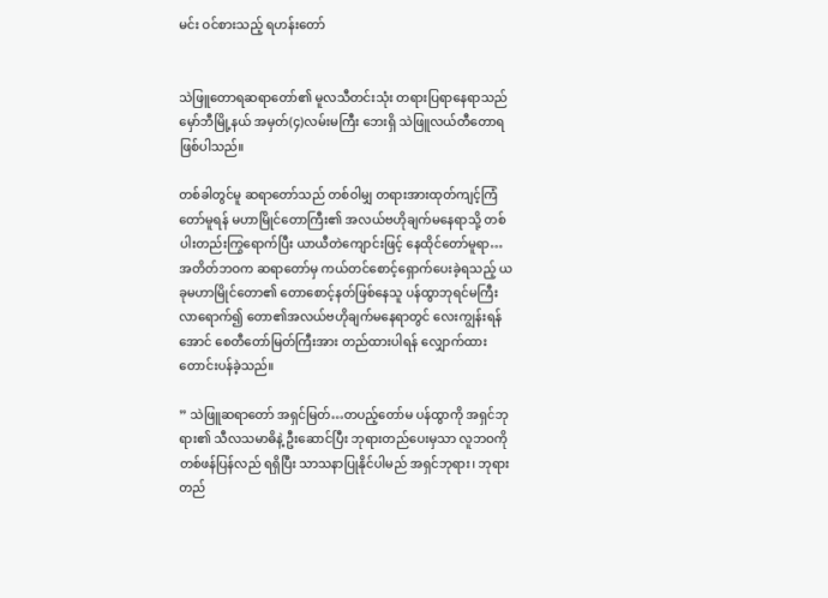မင်း ဝင်စားသည့် ရဟန်းတော်


သဲဖြူတောရဆရာတော်၏ မူလသီတင်းသုံး တရားပြရာနေရာသည် မှော်ဘီမြို့နယ် အမှတ်(၄)လမ်းမကြီး ဘေးရှိ သဲဖြူလယ်တီတောရဖြစ်ပါသည်။

တစ်ခါတွင်မူ ဆရာတော်သည် တစ်ဝါမျှ တရားအားထုတ်ကျင့်ကြံတော်မူရန် မဟာမြိုင်တောကြီး၏ အလယ်ဗဟိုချက်မနေရာသို့ တစ်ပါးတည်းကြွရောက်ပြီး ယာယီတဲကျောင်းဖြင့် နေထိုင်တော်မူရာ… အတိတ်ဘဝက ဆရာတော်မှ ကယ်တင်စောင့်ရှောက်ပေးခဲ့ရသည့် ယခုမဟာမြိုင်တော၏ တောစောင့်နတ်ဖြစ်နေသူ ပန်ထွာဘုရင်မကြီး လာရောက်၍ တော၏အလယ်ဗဟိုချက်မနေရာတွင် လေးကျွန်းရန်အောင် စေတီတော်မြတ်ကြီးအား တည်ထားပါရန် လျှောက်ထားတောင်းပန်ခဲ့သည်။

” သဲဖြူဆရာတော် အရှင်မြတ်…တပည့်တော်မ ပန်ထွာကို အရှင်ဘုရား၏ သီလသမာဓိနဲ့ ဦးဆောင်ပြီး ဘုရားတည်ပေးမှသာ လူဘဝကို တစ်ဖန်ပြန်လည် ရရှိပြီး သာသနာပြုနိုင်ပါမည် အရှင်ဘုရား၊ ဘုရားတည်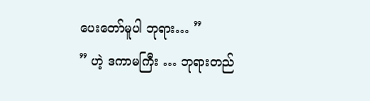ပေးတော်မူပါ ဘုရား… ”
” ဟဲ့ ဒကာမကြီး … ဘုရားတည်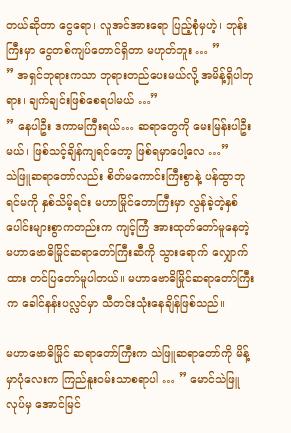တယ်ဆိုတာ ‌ငွေရော၊ လူအင်အားရော ပြည့်စုံမှဟဲ့၊ ဘုန်းကြီးမှာ ငွေတစ်ကျပ်တောင်ရှိတာ မဟုတ်ဘူး … ”
” အရှင်ဘုရားကသာ ဘုရားတည်ပေးမယ်လို့ အမိန့်ရှိပါဘုရား၊ ချက်ချင်းဖြစ်စေရပါမယ် …”
” နေပါဦး ဒကာမကြီးရယ်… ဆရာတွေကို မေးမြန်းပါဦးမယ်၊ ဖြစ်သင့်ချိန်ကျရင်တော့ ဖြစ်ရမှာပေါ့လေ …”
သဲဖြူဆရာတော်လည်း စိတ်မကောင်းကြီးစွာနဲ့ ပန်ထွာဘုရင်မကို နှစ်သိမ့်ရင်း မဟာမြိုင်တောကြီးမှာ လွန်ခဲ့တဲ့နှစ်ပေါင်းများစွာကတည်းက ကျင့်ကြံ အားထုတ်တော်မူနေတဲ့ မဟာဗောဓိမြိုင်ဆရာတော်ကြီးဆီကို သွားရောက် လျှောက်ထား တင်ပြတော်မူပါတယ်။ မဟာဗောဓိမြိုင်ဆရာတော်ကြီးက ခေါင်နန်းပလ္လင်မှာ သီတင်းသုံးနေချိန်ဖြစ်သည်။

မဟာဗောဓိမြိုင် ဆရာတော်ကြီးက သဲဖြူဆရာတော်ကို မိန့်မှာပုံလေးက ကြည်နူးဝမ်းသာစရာပါ … ” မောင်သဲဖြူ လုပ်မှ အောင်မြင်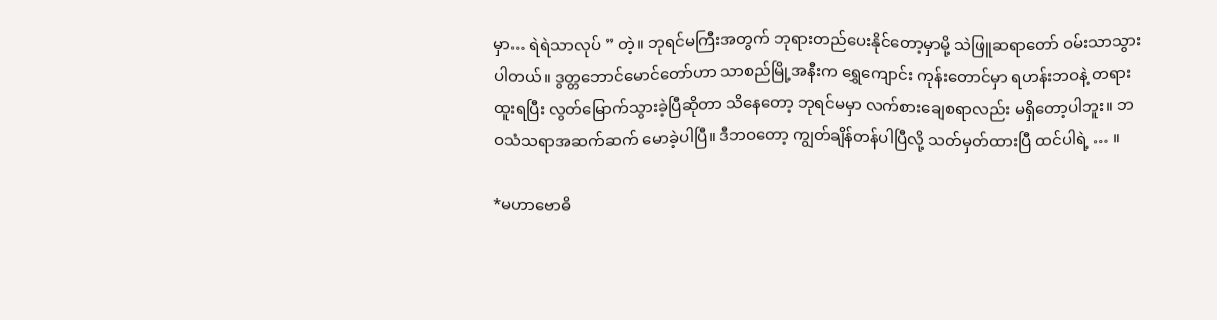မှာ… ရဲရဲသာလုပ် ” တဲ့။ ဘုရင်မကြီးအတွက် ဘုရားတည်ပေးနိုင်တော့မှာမို့ သဲဖြူဆရာတော် ဝမ်းသာသွားပါတယ်။ ဒွတ္တဘောင်မောင်တော်ဟာ သာစည်မြို့အနီးက ရွှေကျောင်း ကုန်းတောင်မှာ ရဟန်းဘဝနဲ့ တရားထူးရပြီး လွတ်မြောက်သွားခဲ့ပြီဆိုတာ သိနေတော့ ဘုရင်မမှာ လက်စားချေစရာလည်း မရှိတော့ပါဘူး။ ဘဝသံသရာအဆက်ဆက် မောခဲ့ပါပြီ။ ဒီဘဝတော့ ကျွတ်ချိန်တန်ပါပြီလို့ သတ်မှတ်ထားပြီ ထင်ပါရဲ့ … ။

*မဟာဗောဓိ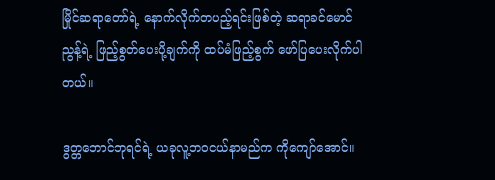မြိုင်ဆရာ‌တော်ရဲ့ နောက်လိုက်တပည့်ရင်းဖြစ်တဲ့ ဆရာခင်မောင်ညွန့်ရဲ့ ဖြည့်စွတ်ပေးပို့ချက်ကို ထပ်မံဖြည့်စွက် ဖော်ပြပေးလိုက်ပါတယ်။

ဒွတ္တဘောင်ဘုရင်ရဲ့ ယခုလူ့ဘဝငယ်နာမည်က ကိုကျော်အောင်။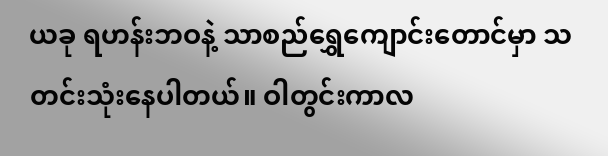ယခု ရဟန်းဘဝနဲ့ သာစည်ရွှေကျောင်းတောင်မှာ သတင်းသုံးနေပါတယ်။ ဝါတွင်းကာလ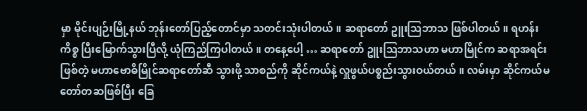မှာ မိုင်းပျဉ်းမြို့နယ် ဘုန်းတော်ပြည့်တောင်မှာ သတင်းသုံးပါတယ်။ ဆရာတော် ဥူးဩဘာသ ဖြစ်ပါတယ်။ ရဟန်းကိစ္စ ပြီးမြောက်သွားပြီလို့ ယုံကြည်ကြပါတယ်။ တနေ့ပေါ့ … ဆရာတော် ဥူးဩဘာသဟာ မဟာမြိုင်က ဆရာအရင်းဖြစ်တဲ့ မဟာဗောဓိမြိုင်ဆရာတော်ဆီ သွားဖို့ သာစည်ကို ဆိုင်ကယ်နဲ့ လှူဖွယ်ပစ္စည်းသွားဝယ်တယ်။ လမ်းမှာ ဆိုင်ကယ်မတော်တဆဖြစ်ပြီး ခြေ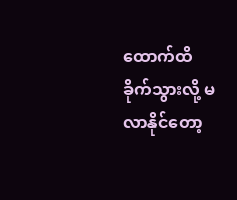ထောက်ထိခိုက်သွားလို့ မလာနိုင်တော့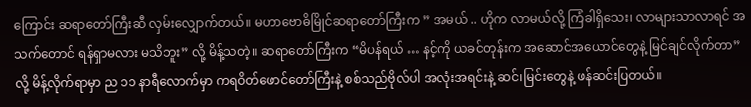ကြောင်း ဆရာတော်ကြီးဆီ လှမ်းလျှောက်တယ်။ မဟာဗောဓိမြိုင်ဆရာတော်ကြီးက ” အမယ် .. ဟိုက လာမယ်လို့ ကြံခါရှိသေး၊ လာများသာလာရင် အသက်တောင် ရန်ရှာမလား မသိဘူး” လို့ မိန့်သတဲ့။ ဆရာတော်ကြီးက “မိပန်ရယ် … နင့်ကို ယခင်တုန်းက အဆောင်အယောင်တွေနဲ့ မြင်ချင်လိုက်တာ” လို့ မိန့်လိုက်ရာမှာ ည ၁၁ နာရီလောက်မှာ ကရဝိတ်ဖောင်တော်ကြီးနဲ့ စစ်သည်ဗိုလ်ပါ အလုံးအရင်းနဲ့ ဆင်၊မြင်းတွေနဲ့ ဖန်ဆင်းပြတယ်။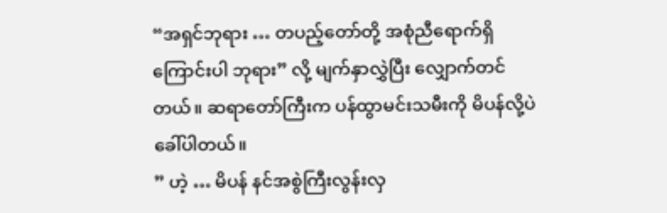“အရှင်ဘုရား … တပည့်တော်တို့ အစုံညီရောက်ရှိကြောင်းပါ ဘုရား” လို့ မျက်နှာလွှဲပြီး လျှောက်တင်တယ်။ ဆရာတော်ကြီးက ပန်ထွာမင်းသမီးကို မိပန်‌လို့ပဲ ခေါ်ပါတယ်။
” ဟဲ့ … မိပန် နင်အစွဲကြီးလွန်းလှ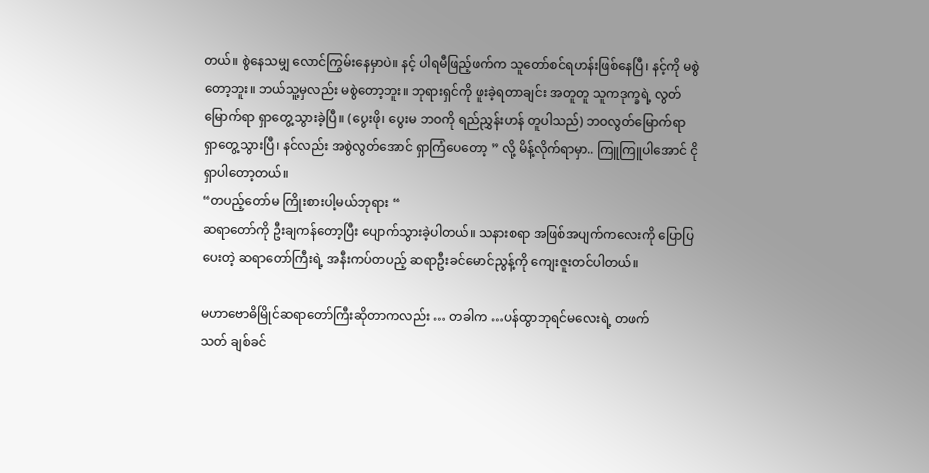တယ်။ စွဲနေသမျှ လောင်ကြွမ်းနေမှာပဲ။ နင့် ပါရမီဖြည့်ဖက်က သူတော်စင်ရဟန်းဖြစ်နေပြီ၊ နင့်ကို မစွဲတော့ဘူး။ ဘယ်သူ့မှလည်း မစွဲတော့ဘူး။ ဘုရားရှင်ကို ဖူးခဲ့ရတာချင်း အတူတူ သူကဒုက္ခရဲ့ လွတ်မြောက်ရာ ရှာတွေ့သွားခဲ့ပြီ။ (ပွေးဖို၊ ပွေးမ ဘဝကို ရည်ညွှန်းဟန် တူပါသည်) ဘဝလွတ်မြောက်ရာ ရှာတွေ့သွားပြီ၊ နင်လည်း အစွဲလွတ်အောင် ရှာကြံပေတော့ ” လို့ မိန့်လိုက်ရာမှာ.. ကြူကြူပါအောင် ငိုရှာပါတော့တယ်။
“တပည့်တော်မ ကြိုးစားပါ့မယ်ဘုရား “
ဆရာတော်ကို ဦးချကန်တော့ပြီး ပျောက်သွားခဲ့ပါတယ်။ သနားစရာ အဖြစ်အပျက်ကလေးကို ပြောပြပေးတဲ့ ဆရာတော်ကြီးရဲ့ အနီးကပ်တပည့် ဆရာဦးခင်မောင်ညွန့်ကို ကျေးဇူးတင်ပါတယ်။

မဟာဗောဓိမြိုင်ဆရာတော်ကြီးဆိုတာကလည်း … တခါက …ပန်ထွာဘုရင်မလေးရဲ့ တဖက်သတ် ‌ချစ်ခင်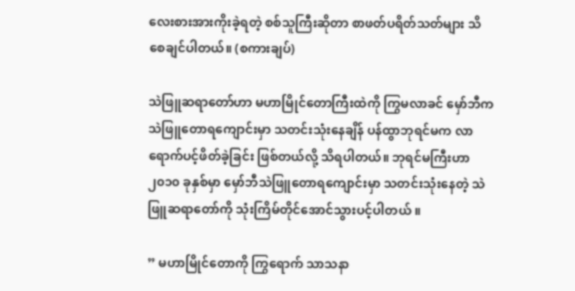လေးစားအားကိုးခဲ့ရတဲ့ စစ်သူကြီးဆိုတာ စာဖတ်ပရိတ်သတ်များ သိစေချင်ပါတယ်။ (စကားချပ်)

သဲဖြူဆရာတော်ဟာ မဟာမြိုင်တောကြီးထဲကို ကြွမလာခင် မှော်ဘီက သဲဖြူတောရကျောင်းမှာ သတင်းသုံးနေချိန် ပန်ထွာဘုရင်မက လာရောက်ပင့်ဖိတ်ခဲ့ခြင်း ဖြစ်တယ်လို့ သိရပါတယ်။ ဘုရင်မကြီးဟာ ၂၀၁၀ ခုနှစ်မှာ မှော်ဘီသဲဖြူတောရကျောင်းမှာ သတင်းသုံးနေတဲ့ သဲဖြူဆရာတော်ကို သုံးကြိမ်တိုင်အောင်သွားပင့်ပါတယ် ။

” မဟာမြိုင်တောကို ကြွရောက် သာသနာ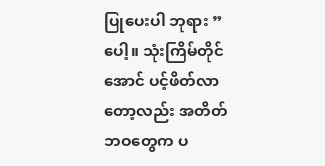ပြုပေးပါ ဘုရား ” ပေါ့။ သုံးကြိမ်တိုင်အောင် ပင့်ဖိတ်လာတော့လည်း အတိတ်ဘဝတွေက ပ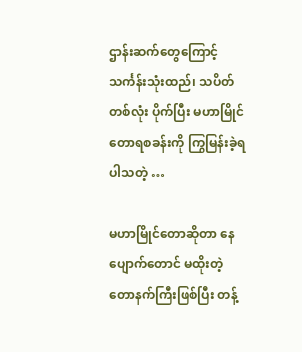ဌာန်းဆက်တွေကြောင့် သင်္ကန်းသုံးထည်၊ သပိတ်တစ်လုံး ပိုက်ပြီး မဟာမြိုင်တောရစခန်းကို ကြွမြန်းခဲ့ရပါသတဲ့ …

မဟာမြိုင်တောဆိုတာ နေပျောက်တောင် မထိုးတဲ့တောနက်ကြီးဖြစ်ပြီး တန့်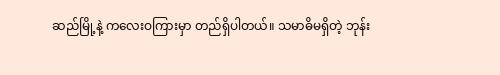ဆည်မြို့နဲ့ ကလေးဝကြားမှာ တည်ရှိပါတယ်။ သမာဓိမရှိတဲ့ ဘုန်း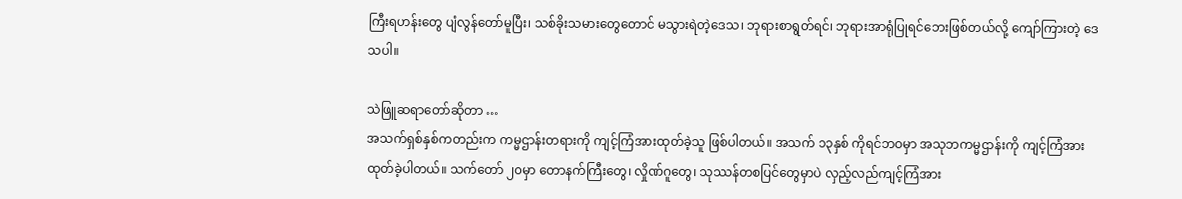ကြီးရဟန်း‌တွေ ပျံလွန်တော်မူပြီး၊ သစ်ခိုးသမား‌တွေတောင် မသွားရဲတဲ့ဒေသ၊ ဘုရားစာရွတ်ရင်၊ ဘုရားအာရုံပြုရင်ဘေးဖြစ်တယ်လို့ ကျော်ကြားတဲ့ ဒေသပါ။

သဲဖြူဆရာတော်ဆိုတာ …
အသက်ရှစ်နှစ်ကတည်းက ကမ္မဌာန်းတရားကို ကျင့်ကြံအားထုတ်ခဲ့သူ ဖြစ်ပါတယ်။ အသက် ၁၃နှစ် ကိုရင်ဘဝမှာ အသုဘကမ္မဌာန်းကို ကျင့်ကြံအားထုတ်ခဲ့ပါတယ်။ သက်တော် ၂၀မှာ တောနက်ကြီးတွေ၊ လှိုဏ်ဂူတွေ၊ သုဿန်တစပြင်တွေမှာပဲ လှည့်လည်ကျင့်ကြံအား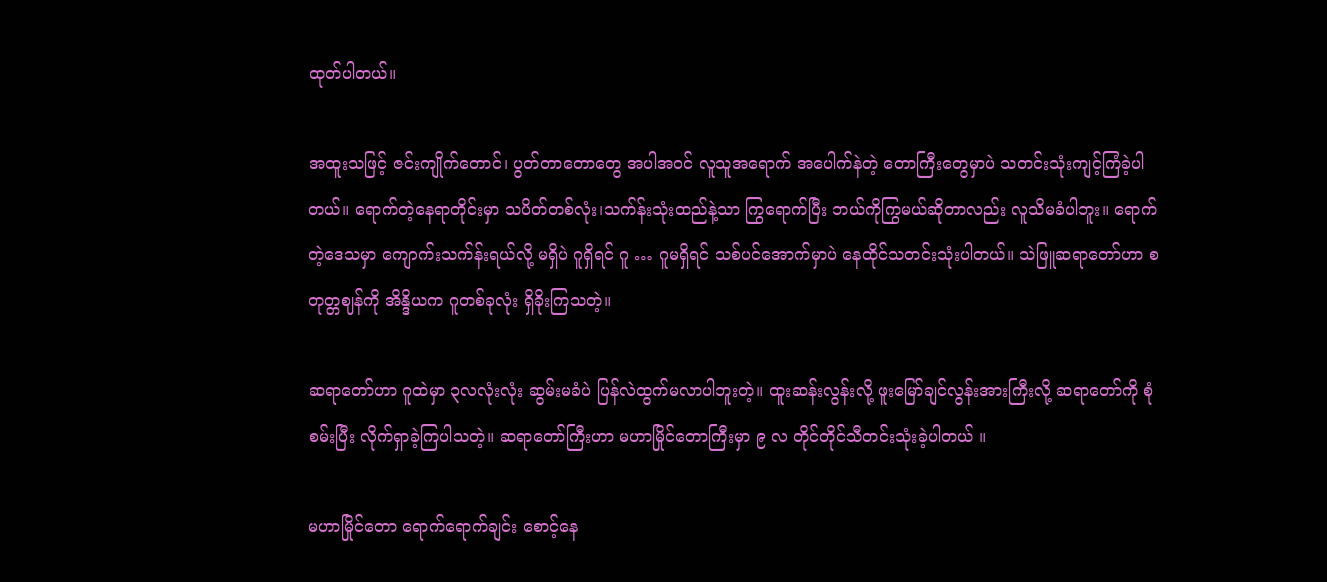ထုတ်ပါတယ်။

အထူးသဖြင့် ဇင်းကျိုက်တောင်၊ ပွတ်တာတောတွေ အပါအဝင် လူသူအရောက် အပေါက်နဲတဲ့ တောကြီးတွေမှာပဲ သတင်းသုံးကျင့်ကြံခဲ့ပါတယ်။ ရောက်တဲ့နေရာတိုင်းမှာ သပိတ်တစ်လုံး၊သက်န်းသုံးထည်နဲ့သာ ကြွရောက်ပြီး ဘယ်ကိုကြွမယ်ဆိုတာလည်း လူသိမခံပါဘူး။ ရောက်တဲ့ဒေသမှာ ကျောက်းသက်န်းရယ်လို့ မရှိပဲ ဂူရှိရင် ဂူ … ဂူမရှိရင် သစ်ပင်အောက်မှာပဲ နေထိုင်သတင်းသုံးပါတယ်။ သဲဖြူဆရာတော်ဟာ စတုတ္တဈန်ကို အိန္ဒိယက ဂူတစ်ခုလုံး ရှိခိုးကြသတဲ့။

ဆရာတော်ဟာ ဂူထဲမှာ ၃လလုံးလုံး ဆွမ်းမခံပဲ ပြန်လဲထွက်မလာပါဘူးတဲ့။ ထူးဆန်းလွန်းလို့ ဖူးမြော်ချင်လွန်းအားကြီးလို့ ဆရာတော်ကို စုံစမ်းပြီး လိုက်ရှာခဲ့ကြပါသတဲ့။ ဆရာတော်ကြီးဟာ မဟာမြိုင်တောကြီးမှာ ၉ လ တိုင်တိုင်သီတင်းသုံးခဲ့ပါတယ် ။

မဟာမြိုင်တော ရောက်ရောက်ချင်း စောင့်နေ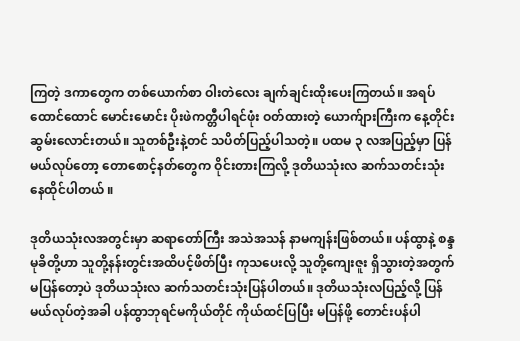ကြတဲ့ ဒကာတွေက တစ်ယောက်စာ ဝါးတဲလေး ချက်ချင်းထိုးပေးကြတယ်။ အရပ်ထောင်ထောင် မောင်းမောင်း ပိုးဖဲကတ္တီပါရင်ဖုံး ဝတ်ထားတဲ့ ယောက်ျားကြီးက နေ့တိုင်းဆွမ်းလောင်းတယ်။ သူတစ်ဦးနဲ့တင် သပိတ်ပြည့်ပါသတဲ့။ ပထမ ၃ လအပြည့်မှာ ပြန်မယ်လုပ်တော့ တောစောင့်နတ်တွေက ဝိုင်းတားကြလို့ ဒုတိယသုံးလ ဆက်သတင်းသုံး နေထိုင်ပါတယ် ။

ဒုတိယသုံးလအတွင်းမှာ ဆရာတော်ကြီး အသဲအသန် နာမကျန်းဖြစ်တယ်။ ပန်ထွာနဲ့ စန္ဒမုခိတို့ဟာ သူတို့နန်းတွင်းအထိပင့်ဖိတ်ပြီး ကုသပေးလို့ သူတို့ကျေးဇူး ရှိသွားတဲ့အတွက် မပြန်တော့ပဲ ဒုတိယသုံးလ ဆက်သတင်းသုံးပြန်ပါတယ်။ ဒုတိယသုံးလပြည့်လို့ ပြန်မယ်လုပ်တဲ့အခါ ပန်ထွာဘုရင်မကိုယ်တိုင် ကိုယ်ထင်ပြပြီး မပြန်ဖို့ တောင်းပန်ပါ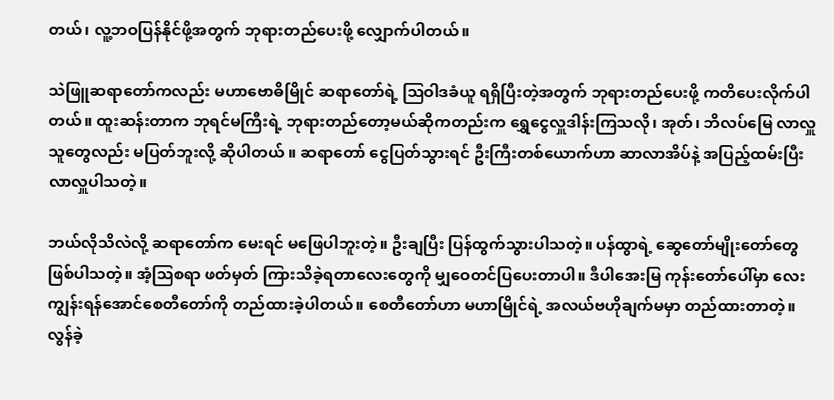တယ်၊ လူ့ဘဝပြန်နိုင်ဖို့အတွက် ဘုရားတည်ပေးဖို့ လျှောက်ပါတယ်။

သဲဖြူဆရာတော်ကလည်း မဟာဗောဓိမြိုင် ဆရာတော်ရဲ့ ဩဝါဒခံယူ ရရှိပြီးတဲ့အတွက် ဘုရားတည်ပေးဖို့ ကတိပေးလိုက်ပါတယ်။ ထူးဆန်းတာက ဘုရင်မကြီးရဲ့ ဘုရားတည်တော့မယ်ဆိုကတည်းက ရွှေငွေလှူဒါန်းကြသလို၊ အုတ်၊ ဘိလပ်မြေ လာလှူသူတွေလည်း မပြတ်ဘူးလို့ ဆိုပါတယ် ။ ဆရာတော် ငွေပြတ်သွားရင် ဦးကြီးတစ်ယောက်ဟာ ဆာလာအိပ်နဲ့ အပြည့်ထမ်းပြီး လာလှူပါသတဲ့။

ဘယ်လိုသိလဲလို့ ဆရာတော်က မေးရင် မဖြေပါဘူးတဲ့။ ဦးချပြီး ပြန်ထွက်သွားပါသတဲ့။ ပန်ထွာရဲ့ ဆွေတော်မျိုးတော်တွေ ဖြစ်ပါသတဲ့။ အံ့ဩစရာ ဖတ်မှတ် ကြားသိခဲ့ရတာလေးတွေကို မျှဝေတင်ပြပေးတာပါ။ ဒီပါအေးမြ ကုန်းတော်ပေါ်မှာ လေးကျွန်းရန်အောင်စေတီတော်ကို တည်ထားခဲ့ပါတယ်။ စေတီတော်ဟာ မဟာမြိုင်ရဲ့ အလယ်ဗဟိုချက်မမှာ တည်ထားတာတဲ့။ လွန်ခဲ့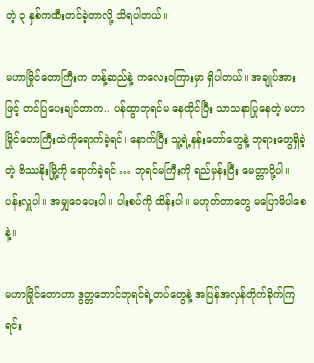တဲ့ ၃ နှစ်ကထီးတင်ခဲ့တာလို့ သိရပါတယ်။

မဟာမြိုင်‌တောကြီးက တန့်ဆည်နဲ့ ကလေးဝကြားမှာ ရှိပါတယ်။ အချုပ်အားဖြင့် တင်ပြပေးချင်တာက.. ပန်ထွာဘုရင်မ နေထိုင်ပြီး သာသနာပြုနေတဲ့ မဟာမြိုင်တောကြီးထဲကိုရောက်ခဲ့ရင်၊ နောက်ပြီး သူ့ရဲ့နန်းတော်တွေနဲ့ ဘုရားတွေရှိခဲ့တဲ့ ဗိဿနိုးမြို့ကို ရောက်ခဲ့ရင် … ဘုရင်မကြီးကို ရည်မှန်းပြီး မေတ္တာပို့ပါ။ ပန်းလှူပါ။ အမျှဝေပေးပါ။ ပါးစပ်ကို ထိန်းပါ။ မဟုတ်တာတွေ မပြောမိပါစေနဲ့။

မဟာမြိုင်တောဟာ ဒွတ္တဘောင်ဘုရင်ရဲ့တပ်တွေနဲ့ အပြန်အလှန်တိုက်ခိုက်ကြရင်း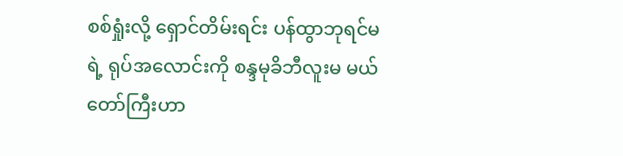စစ်ရှုံးလို့ ရှောင်တိမ်းရင်း ပန်ထွာဘုရင်မရဲ့ ရုပ်အလောင်းကို စန္ဒမုခိဘီလူးမ မယ်တော်ကြီးဟာ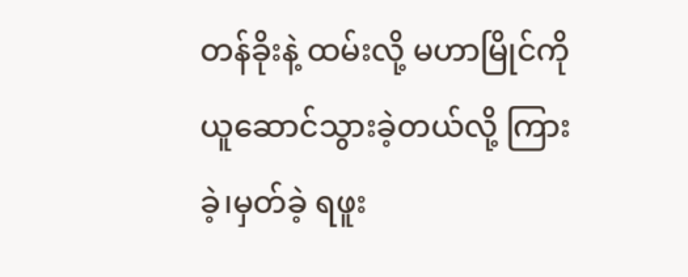တန်ခိုးနဲ့ ထမ်းလို့ မဟာမြိုင်ကို ယူဆောင်သွားခဲ့တယ်လို့ ကြားခဲ့၊မှတ်ခဲ့ ရဖူး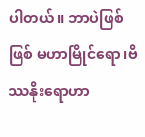ပါတယ်။ ဘာပဲဖြစ်ဖြစ် မဟာမြိုင်ရော၊ဗိဿနိုးရောဟာ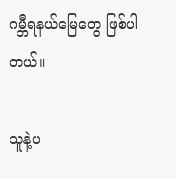ဂမ္ဘီရနယ်မြေတွေ ဖြစ်ပါတယ်။

သူနဲ့ပ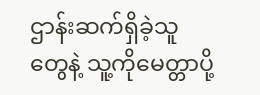ဌာန်းဆက်ရှိခဲ့သူတွေနဲ့ သူ့ကို‌မေတ္တာပို့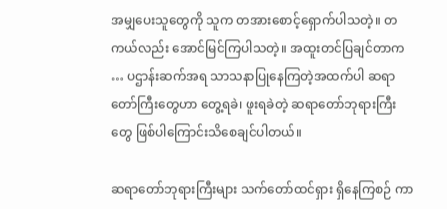အမျှပေးသူတွေကို သူက တအားစောင့်ရှောက်ပါသတဲ့။ တကယ်လည်း အောင်မြင်ကြပါသတဲ့။ အထူးတင်ပြချင်တာက … ပဌာန်းဆက်အရ သာသနာပြုနေကြတဲ့အထက်ပါ ဆရာတော်ကြီးတွေဟာ တွေ့ရခဲ၊ ဖူးရခဲတဲ့ ဆရာတော်ဘုရားကြီးတွေ ဖြစ်ပါကြောင်းသိစေချင်ပါတယ်။

ဆရာတော်ဘုရားကြီးများ သက်တော်ထင်ရှား ရှိနေကြစဉ် ကာ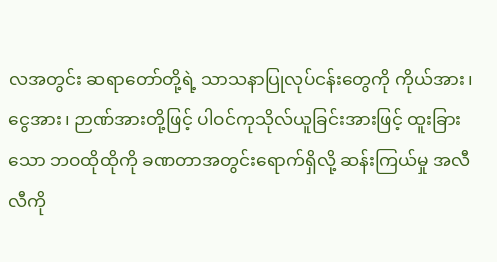လအတွင်း ဆရာတော်တို့ရဲ့ သာသနာပြုလုပ်ငန်းတွေကို ကိုယ်အား၊ ငွေအား၊ ဉာဏ်အားတို့ဖြင့် ပါဝင်ကုသိုလ်ယူခြင်းအားဖြင့် ထူးခြားသော ဘဝထိုထိုကို ခဏတာအတွင်းရောက်ရှိလို့ ဆန်းကြယ်မှု အလီလီကို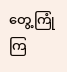တွေ့ကြုံကြ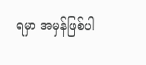ရမှာ အမှန်ဖြစ်ပါ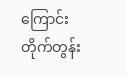ကြောင်း တိုက်တွန်း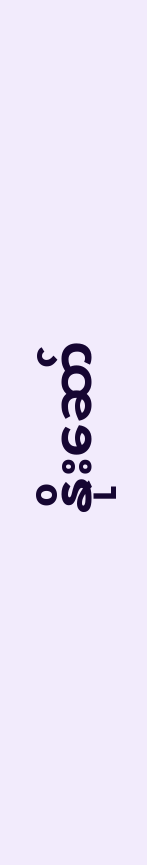နိုးဆော်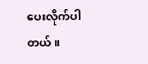ပေးလိုက်ပါတယ်။